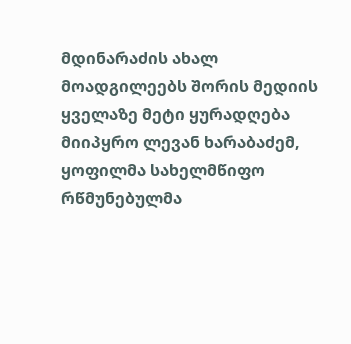მდინარაძის ახალ მოადგილეებს შორის მედიის ყველაზე მეტი ყურადღება მიიპყრო ლევან ხარაბაძემ, ყოფილმა სახელმწიფო რწმუნებულმა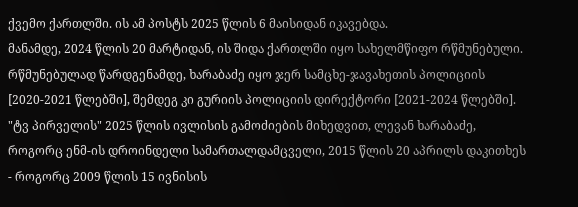ქვემო ქართლში. ის ამ პოსტს 2025 წლის 6 მაისიდან იკავებდა.
მანამდე, 2024 წლის 20 მარტიდან, ის შიდა ქართლში იყო სახელმწიფო რწმუნებული.
რწმუნებულად წარდგენამდე, ხარაბაძე იყო ჯერ სამცხე-ჯავახეთის პოლიციის [2020-2021 წლებში], შემდეგ კი გურიის პოლიციის დირექტორი [2021-2024 წლებში].
"ტვ პირველის" 2025 წლის ივლისის გამოძიების მიხედვით, ლევან ხარაბაძე, როგორც ენმ-ის დროინდელი სამართალდამცველი, 2015 წლის 20 აპრილს დაკითხეს - როგორც 2009 წლის 15 ივნისის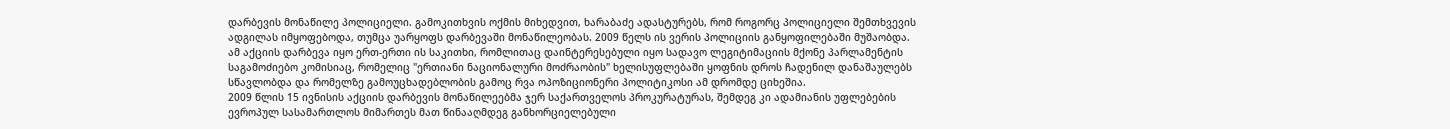დარბევის მონაწილე პოლიციელი. გამოკითხვის ოქმის მიხედვით, ხარაბაძე ადასტურებს, რომ როგორც პოლიციელი შემთხვევის ადგილას იმყოფებოდა, თუმცა უარყოფს დარბევაში მონაწილეობას. 2009 წელს ის ვერის პოლიციის განყოფილებაში მუშაობდა. ამ აქციის დარბევა იყო ერთ-ერთი ის საკითხი, რომლითაც დაინტერესებული იყო სადავო ლეგიტიმაციის მქონე პარლამენტის საგამოძიებო კომისიაც, რომელიც "ერთიანი ნაციონალური მოძრაობის" ხელისუფლებაში ყოფნის დროს ჩადენილ დანაშაულებს სწავლობდა და რომელზე გამოუცხადებლობის გამოც რვა ოპოზიციონერი პოლიტიკოსი ამ დრომდე ციხეშია.
2009 წლის 15 ივნისის აქციის დარბევის მონაწილეებმა ჯერ საქართველოს პროკურატურას, შემდეგ კი ადამიანის უფლებების ევროპულ სასამართლოს მიმართეს მათ წინააღმდეგ განხორციელებული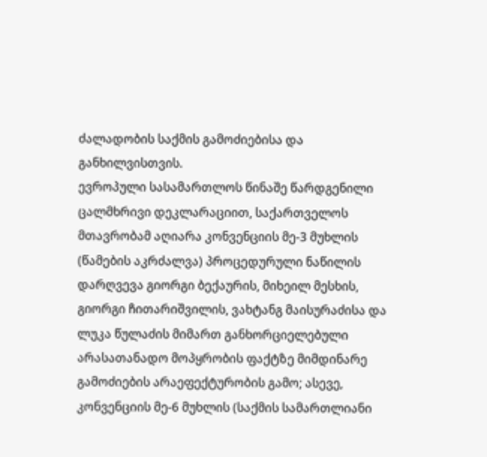ძალადობის საქმის გამოძიებისა და განხილვისთვის.
ევროპული სასამართლოს წინაშე წარდგენილი ცალმხრივი დეკლარაციით, საქართველოს მთავრობამ აღიარა კონვენციის მე-3 მუხლის (წამების აკრძალვა) პროცედურული ნაწილის დარღვევა გიორგი ბექაურის, მიხეილ მესხის, გიორგი ჩითარიშვილის, ვახტანგ მაისურაძისა და ლუკა წულაძის მიმართ განხორციელებული არასათანადო მოპყრობის ფაქტზე მიმდინარე გამოძიების არაეფექტურობის გამო; ასევე, კონვენციის მე-6 მუხლის (საქმის სამართლიანი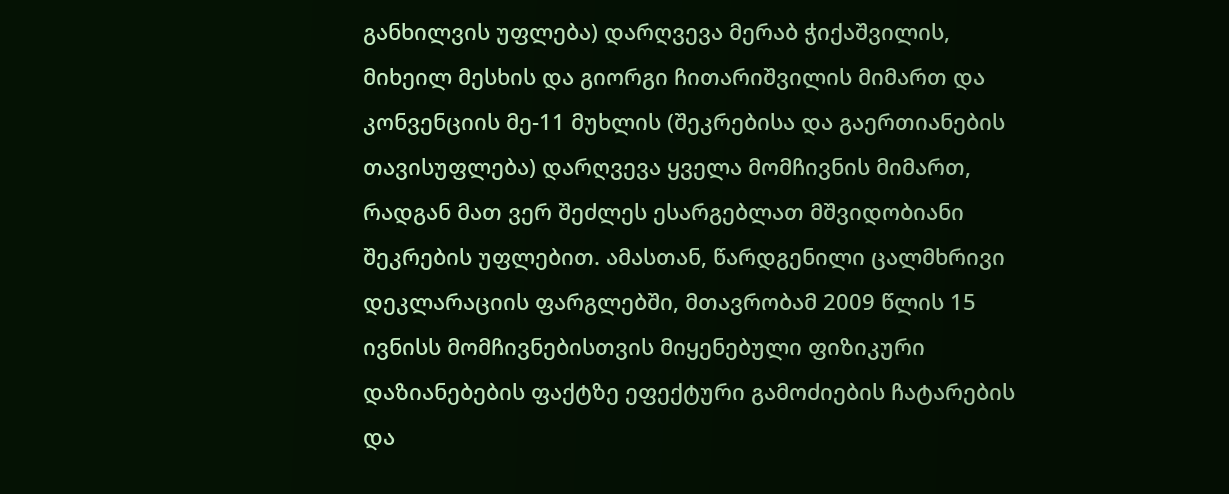განხილვის უფლება) დარღვევა მერაბ ჭიქაშვილის, მიხეილ მესხის და გიორგი ჩითარიშვილის მიმართ და კონვენციის მე-11 მუხლის (შეკრებისა და გაერთიანების თავისუფლება) დარღვევა ყველა მომჩივნის მიმართ, რადგან მათ ვერ შეძლეს ესარგებლათ მშვიდობიანი შეკრების უფლებით. ამასთან, წარდგენილი ცალმხრივი დეკლარაციის ფარგლებში, მთავრობამ 2009 წლის 15 ივნისს მომჩივნებისთვის მიყენებული ფიზიკური დაზიანებების ფაქტზე ეფექტური გამოძიების ჩატარების და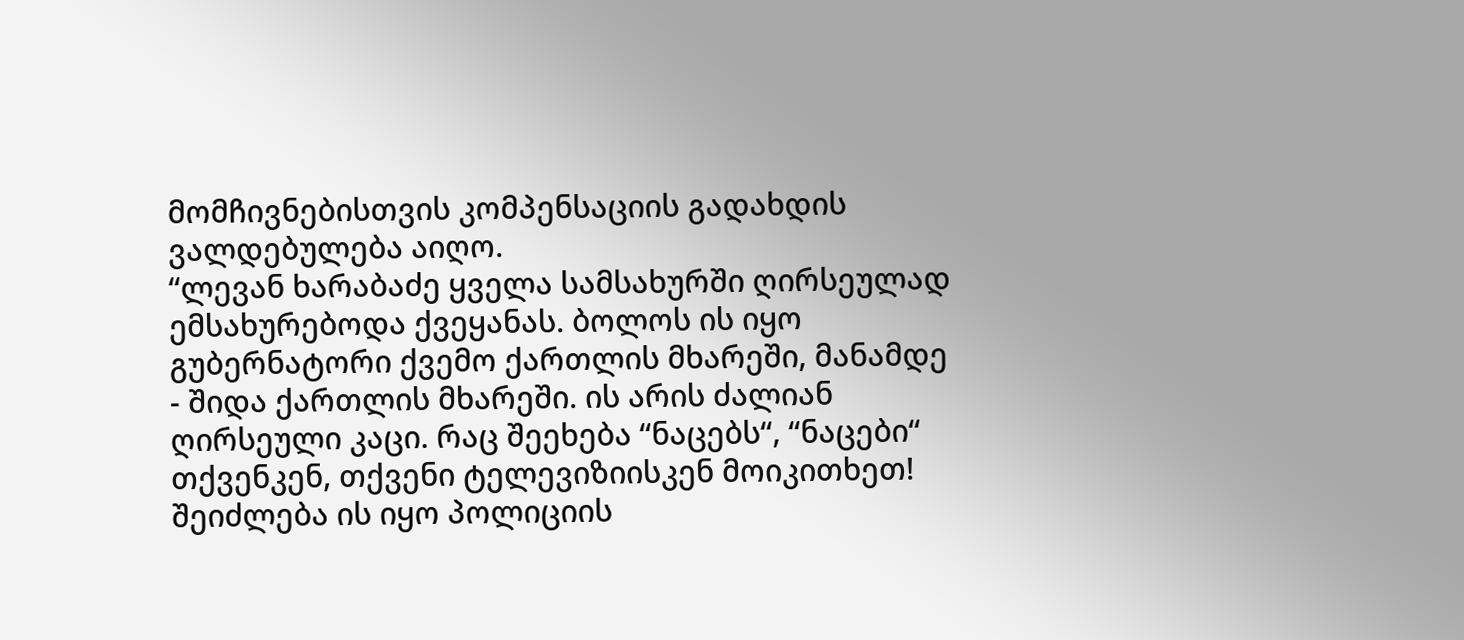მომჩივნებისთვის კომპენსაციის გადახდის ვალდებულება აიღო.
“ლევან ხარაბაძე ყველა სამსახურში ღირსეულად ემსახურებოდა ქვეყანას. ბოლოს ის იყო გუბერნატორი ქვემო ქართლის მხარეში, მანამდე - შიდა ქართლის მხარეში. ის არის ძალიან ღირსეული კაცი. რაც შეეხება “ნაცებს“, “ნაცები“ თქვენკენ, თქვენი ტელევიზიისკენ მოიკითხეთ!
შეიძლება ის იყო პოლიციის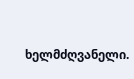ხელმძღვანელი.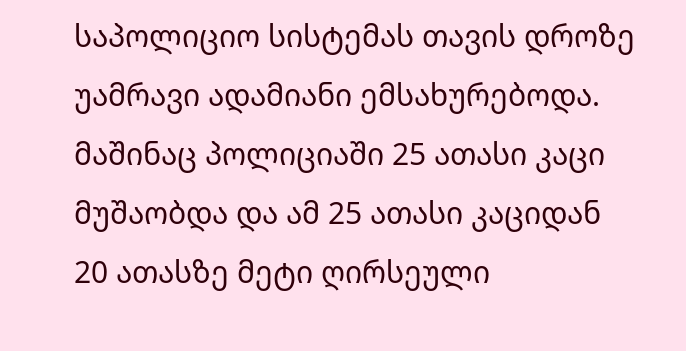საპოლიციო სისტემას თავის დროზე უამრავი ადამიანი ემსახურებოდა. მაშინაც პოლიციაში 25 ათასი კაცი მუშაობდა და ამ 25 ათასი კაციდან 20 ათასზე მეტი ღირსეული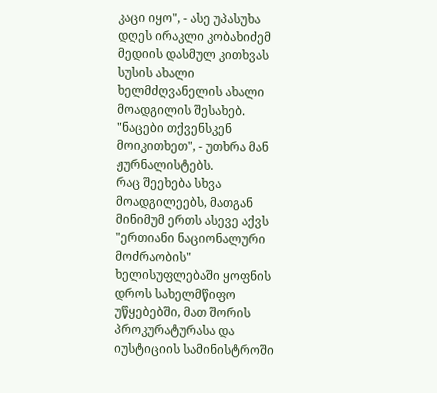კაცი იყო", - ასე უპასუხა დღეს ირაკლი კობახიძემ მედიის დასმულ კითხვას სუსის ახალი ხელმძღვანელის ახალი მოადგილის შესახებ. "ნაცები თქვენსკენ მოიკითხეთ", - უთხრა მან ჟურნალისტებს.
რაც შეეხება სხვა მოადგილეებს, მათგან მინიმუმ ერთს ასევე აქვს "ერთიანი ნაციონალური მოძრაობის" ხელისუფლებაში ყოფნის დროს სახელმწიფო უწყებებში, მათ შორის პროკურატურასა და იუსტიციის სამინისტროში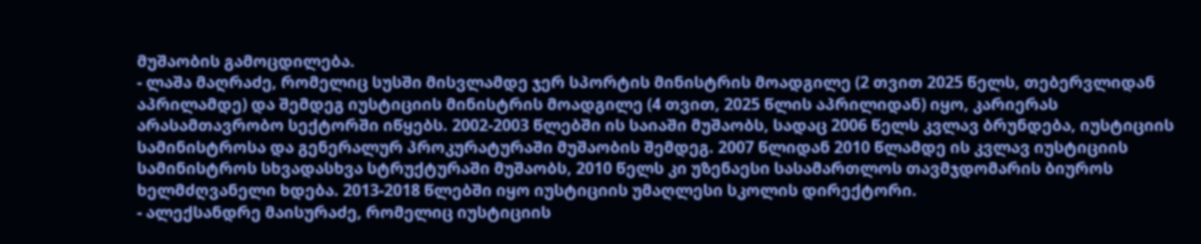მუშაობის გამოცდილება.
- ლაშა მაღრაძე, რომელიც სუსში მისვლამდე ჯერ სპორტის მინისტრის მოადგილე (2 თვით 2025 წელს, თებერვლიდან აპრილამდე) და შემდეგ იუსტიციის მინისტრის მოადგილე (4 თვით, 2025 წლის აპრილიდან) იყო, კარიერას არასამთავრობო სექტორში იწყებს. 2002-2003 წლებში ის საიაში მუშაობს, სადაც 2006 წელს კვლავ ბრუნდება, იუსტიციის სამინისტროსა და გენერალურ პროკურატურაში მუშაობის შემდეგ. 2007 წლიდან 2010 წლამდე ის კვლავ იუსტიციის სამინისტროს სხვადასხვა სტრუქტურაში მუშაობს, 2010 წელს კი უზენაესი სასამართლოს თავმჯდომარის ბიუროს ხელმძღვანელი ხდება. 2013-2018 წლებში იყო იუსტიციის უმაღლესი სკოლის დირექტორი.
- ალექსანდრე მაისურაძე, რომელიც იუსტიციის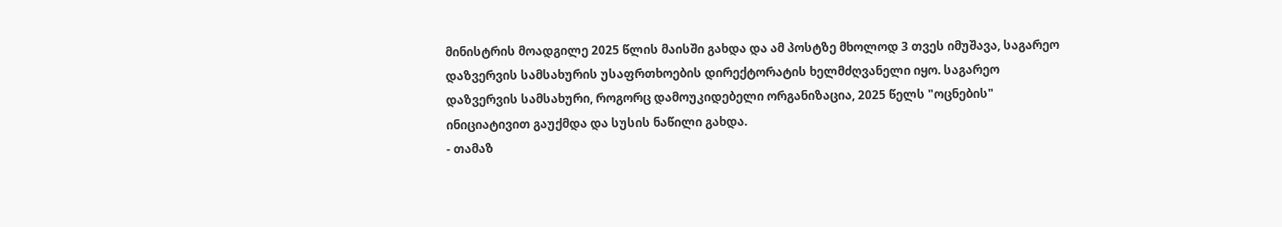მინისტრის მოადგილე 2025 წლის მაისში გახდა და ამ პოსტზე მხოლოდ 3 თვეს იმუშავა, საგარეო დაზვერვის სამსახურის უსაფრთხოების დირექტორატის ხელმძღვანელი იყო. საგარეო დაზვერვის სამსახური, როგორც დამოუკიდებელი ორგანიზაცია, 2025 წელს "ოცნების" ინიციატივით გაუქმდა და სუსის ნაწილი გახდა.
- თამაზ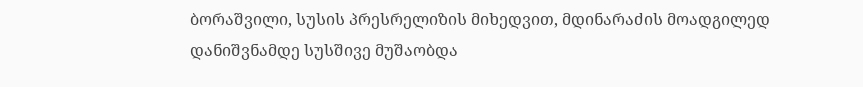ბორაშვილი, სუსის პრესრელიზის მიხედვით, მდინარაძის მოადგილედ დანიშვნამდე სუსშივე მუშაობდა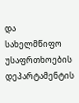და სახელმწიფო უსაფრთხოების დეპარტამენტის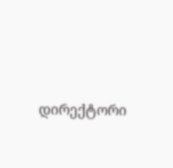დირექტორი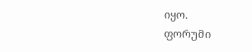იყო.
ფორუმი